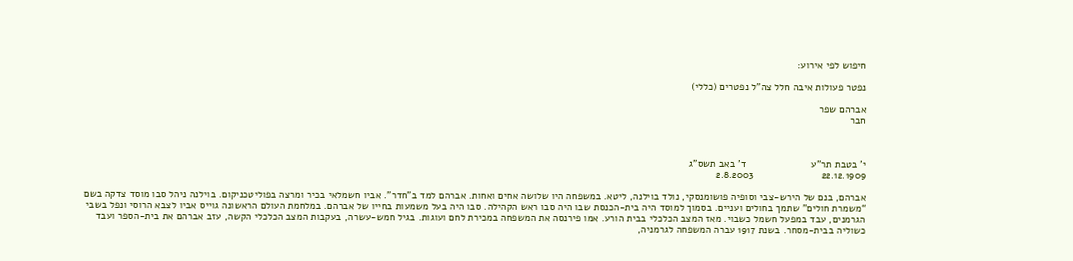חיפוש לפי אירוע:

נפטר פעולות איבה חלל צה"ל נפטרים (כללי)

אברהם שפר
חבר



י’ בטבת תר”ע                       ד’ באב תשס”ג
22.12.1909                        2.8.2003

אברהם, בנם של הירש-צבי וסופיה פושומנסקי, נולד בוילנה, ליטא. במשפחה היו שלושה אחים ואחות. אברהם למד ב”חדר”. אביו חשמלאי בכיר ומרצה בפוליטכניקום. בוילנה ניהל סבו מוסד צדקה בשם “משמרת חולים” שתמך בחולים ועניים. בסמוך למוסד היה בית-הכנסת שבו היה סבו ראש הקהילה. סבו היה בעל משמעות בחייו של אברהם. במלחמת העולם הראשונה גוייס אביו לצבא הרוסי ונפל בשבי הגרמנים, עבד במפעל חשמל כשבוי. מאז המצב הכלכלי בבית הורע. אמו פירנסה את המשפחה במכירת לחם ועוגות. בגיל חמש-עשרה, בעקבות המצב הכלכלי הקשה, עזב אברהם את בית-הספר ועבד כשוליה בבית-מסחר. בשנת 1917 עברה המשפחה לגרמניה,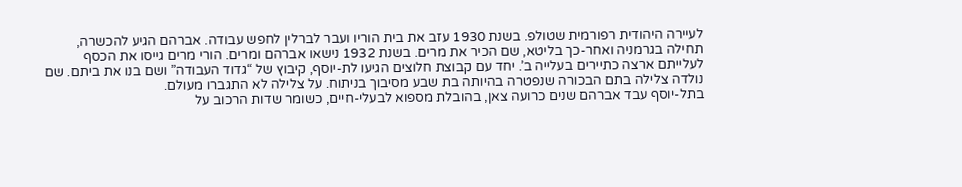לעיירה היהודית רפורמית שטולפ. בשנת 1930 עזב את בית הוריו ועבר לברלין לחפש עבודה. אברהם הגיע להכשרה, תחילה בגרמניה ואחר-כך בליטא, שם הכיר את מרים. בשנת 1932 נישאו אברהם ומרים. הורי מרים גייסו את הכסף לעלייתם ארצה כתיירים בעלייה ב’. יחד עם קבוצת חלוצים הגיעו לת-יוסף, קיבוץ של “גדוד העבודה” ושם בנו את ביתם. שם נולדה צלילה בתם הבכורה שנפטרה בהיותה בת שבע מסיבוך בניתוח. על צלילה לא התגברו מעולם.
בתל-יוסף עבד אברהם שנים כרועה צאן, בהובלת מספוא לבעלי-חיים, כשומר שדות הרכוב על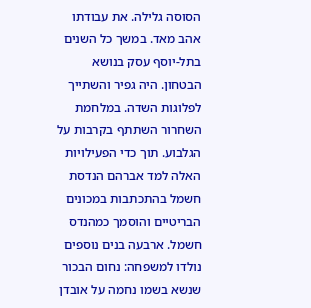הסוסה גלילה. את עבודתו אהב מאד. במשך כל השנים בתל-יוסף עסק בנושא הבטחון. היה גפיר והשתייך לפלוגות השדה. במלחמת השחרור השתתף בקרבות על הגלבוע. תוך כדי הפעילויות האלה למד אברהם הנדסת חשמל בהתכתבות במכונים הבריטיים והוסמך כמהנדס חשמל. ארבעה בנים נוספים נולדו למשפחה: נחום הבכור שנשא בשמו נחמה על אובדן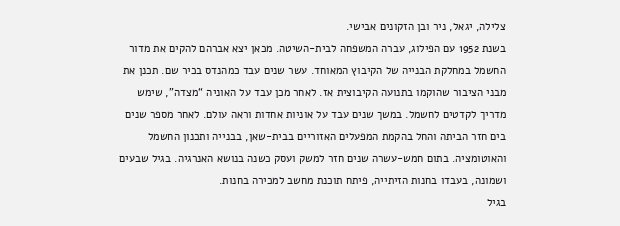צלילה, יגאל, ניר ובן הזקונים אבישי.
בשנת 1952 עם הפילוג, עברה המשפחה לבית-השיטה. מכאן יצא אברהם להקים את מדור החשמל במחלקת הבנייה של הקיבוץ המאוחד. עשר שנים עבד כמהנדס בכיר שם. תכנן את מבני הציבור שהוקמו בתנועה הקיבוצית אז. לאחר מכן עבד על האוניה “מצדה”, שימש מדריך לקדטים לחשמל. במשך שנים עבד על אוניות אחדות וראה עולם. לאחר מספר שנים בים חזר הביתה והחל בהקמת המפעלים האזוריים בבית-שאן, בבנייה ותכנון החשמל והאוטומציה. בתום חמש-עשרה שנים חזר למשק ועסק כשנה בנושא האנרגיה. בגיל שבעים ושמונה, בעבדו בחנות הזיתייה, פיתח תוכנת מחשב למכירה בחנות.
בגיל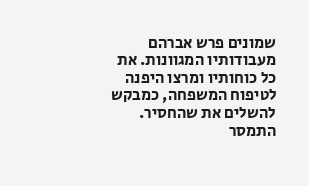שמונים פרש אברהם מעבודותיו המגוונות. את כל כוחותיו ומרצו היפנה לטיפוח המשפחה, כמבקש להשלים את שהחסיר. התמסר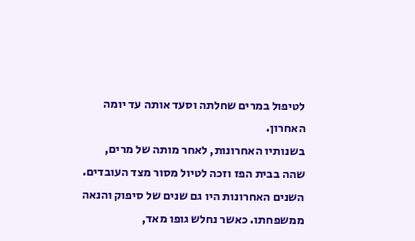לטיפול במרים שחלתה וסעד אותה עד יומה האחרון.
בשנותיו האחרונות, לאחר מותה של מרים, שהה בבית הפז וזכה לטיול מסור מצד העובדים. השנים האחרונות היו גם שנים של סיפוק והנאה ממשפחתו. כאשר נחלש גופו מאד,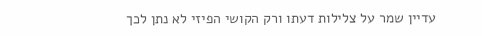עדיין שמר על צלילות דעתו ורק הקושי הפיזי לא נתן לכך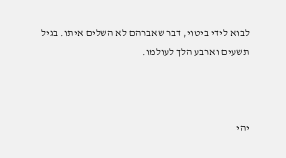לבוא לידי ביטוי, דבר שאברהם לא השלים איתו. בגיל תשעים וארבע הלך לעולמו.



יהי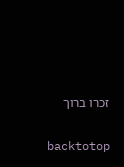זכרו ברוך

backtotop